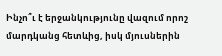Ինչո՞ւ է երջանկությունը վազում որոշ մարդկանց հետևից, իսկ մյուսներին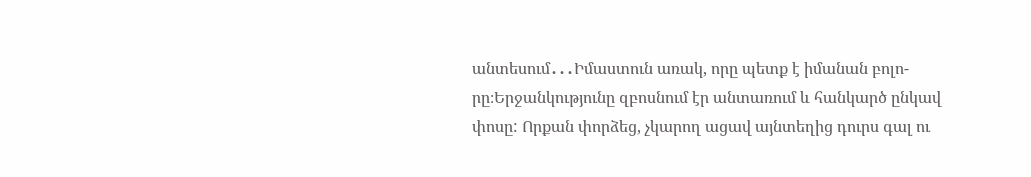անտեսում․․․Իմաստուն առակ, որը պետք է իմանան բոլո-
րը։Երջանկությունը զբոսնում էր անտառում և հանկարծ ընկավ փոսը: Որքան փորձեց, չկարող ացավ այնտեղից դուրս գալ ու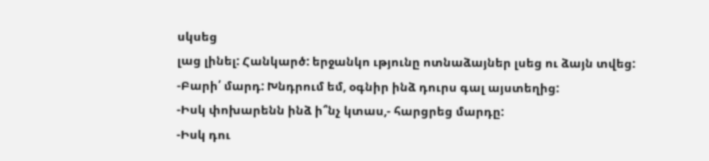սկսեց
լաց լինել: Հանկարծ: երջանկո ւթյունը ոտնաձայներ լսեց ու ձայն տվեց:
-Բարի՛ մարդ: Խնդրում եմ, օգնիր ինձ դուրս գալ այստեղից:
-Իսկ փոխարենն ինձ ի՞նչ կտաս,- հարցրեց մարդը:
-Իսկ դու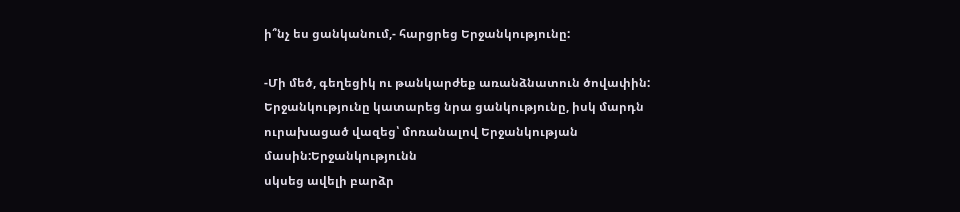ի՞նչ ես ցանկանում,- հարցրեց Երջանկությունը:

-Մի մեծ, գեղեցիկ ու թանկարժեք առանձնատուն ծովափին:
Երջանկությունը կատարեց նրա ցանկությունը, իսկ մարդն ուրախացած վազեց՝ մոռանալով Երջանկության մասին:Երջանկությունն
սկսեց ավելի բարձր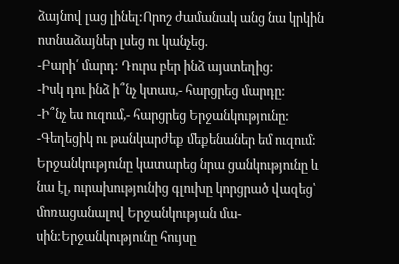ձայնով լաց լինել:Որոշ ժամանակ անց նա կրկին ոտնաձայներ լսեց ու կանչեց.
-Բարի՛ մարդ: Դուրս բեր ինձ այստեղից:
-Իսկ դու ինձ ի՞նչ կտաս,- հարցրեց մարդը:
-Ի՞նչ ես ուզում,- հարցրեց Երջանկությունը:
-Գեղեցիկ ու թանկարժեք մեքենաներ եմ ուզում:
Երջանկությունը կատարեց նրա ցանկությունը և նա էլ, ուրախությունից գլուխը կորցրած վազեց՝ մոռացանալով Երջանկության մա-
սին:Երջանկությունը հույսը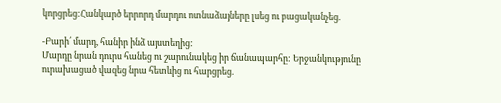կորցրեց:Հանկարծ երրորդ մարդու ոտնաձայները լսեց ու բացականչեց.

-Բարի՛ մարդ, հանիր ինձ այստեղից:
Մարդը նրան դուրս հանեց ու շարունակեց իր ճանապարհը: Երջանկությունը ուրախացած վազեց նրա հետևից ու հարցրեց.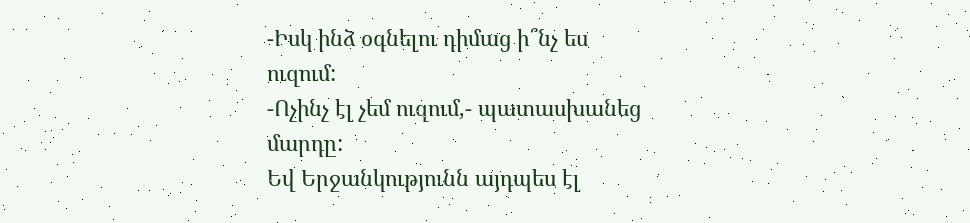-Իսկ ինձ օգնելու դիմաց ի՞նչ ես ուզում:
-Ոչինչ էլ չեմ ուզում,- պատասխանեց մարդը:
Եվ Երջանկությունն այդպես էլ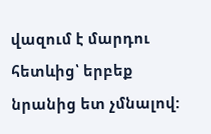վազում է մարդու հետևից՝ երբեք նրանից ետ չմնալով: